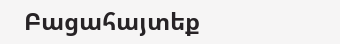Բացահայտեք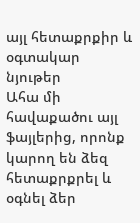այլ հետաքրքիր և օգտակար նյութեր
Ահա մի հավաքածու այլ ֆայլերից, որոնք կարող են ձեզ հետաքրքրել և օգնել ձեր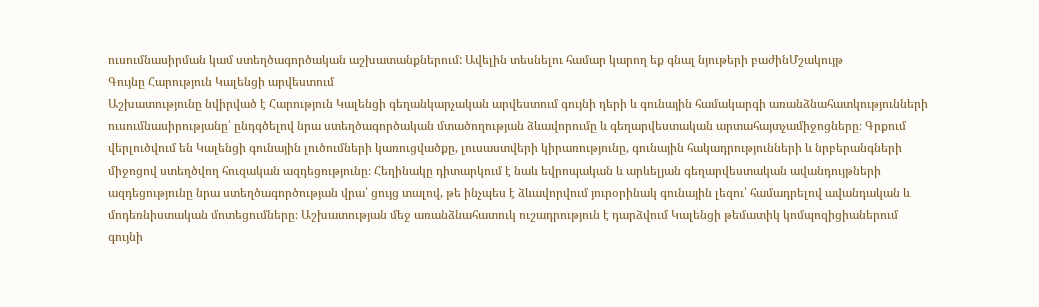ուսումնասիրման կամ ստեղծագործական աշխատանքներում: Ավելին տեսնելու համար կարող եք գնալ նյութերի բաժինՄշակույթ
Գույնը Հարություն Կալենցի արվեստում
Աշխատությունը նվիրված է Հարություն Կալենցի գեղանկարչական արվեստում գույնի դերի և գունային համակարգի առանձնահատկությունների ուսումնասիրությանը՝ ընդգծելով նրա ստեղծագործական մտածողության ձևավորումը և գեղարվեստական արտահայտչամիջոցները։ Գրքում վերլուծվում են Կալենցի գունային լուծումների կառուցվածքը, լուսաստվերի կիրառությունը, գունային հակադրությունների և նրբերանգների միջոցով ստեղծվող հուզական ազդեցությունը։ Հեղինակը դիտարկում է նաև եվրոպական և արևելյան գեղարվեստական ավանդույթների ազդեցությունը նրա ստեղծագործության վրա՝ ցույց տալով, թե ինչպես է ձևավորվում յուրօրինակ գունային լեզու՝ համադրելով ավանդական և մոդեռնիստական մոտեցումները։ Աշխատության մեջ առանձնահատուկ ուշադրություն է դարձվում Կալենցի թեմատիկ կոմպոզիցիաներում գույնի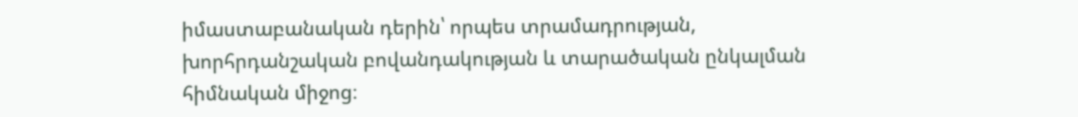իմաստաբանական դերին՝ որպես տրամադրության, խորհրդանշական բովանդակության և տարածական ընկալման հիմնական միջոց։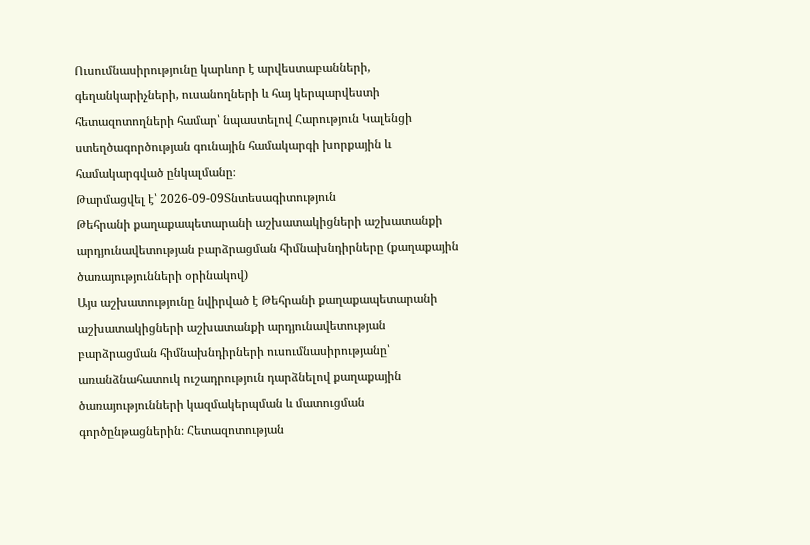Ուսումնասիրությունը կարևոր է արվեստաբանների, գեղանկարիչների, ուսանողների և հայ կերպարվեստի հետազոտողների համար՝ նպաստելով Հարություն Կալենցի ստեղծագործության գունային համակարգի խորքային և համակարգված ընկալմանը։
Թարմացվել է՝ 2026-09-09Տնտեսագիտություն
Թեհրանի քաղաքապետարանի աշխատակիցների աշխատանքի արդյունավետության բարձրացման հիմնախնդիրները (քաղաքային ծառայությունների օրինակով)
Այս աշխատությունը նվիրված է Թեհրանի քաղաքապետարանի աշխատակիցների աշխատանքի արդյունավետության բարձրացման հիմնախնդիրների ուսումնասիրությանը՝ առանձնահատուկ ուշադրություն դարձնելով քաղաքային ծառայությունների կազմակերպման և մատուցման գործընթացներին։ Հետազոտության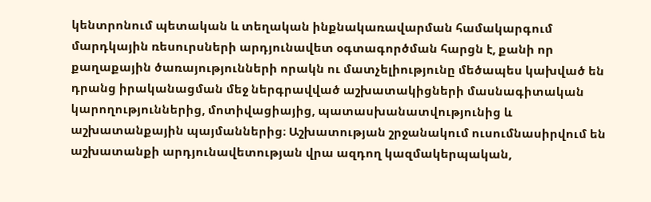կենտրոնում պետական և տեղական ինքնակառավարման համակարգում մարդկային ռեսուրսների արդյունավետ օգտագործման հարցն է, քանի որ քաղաքային ծառայությունների որակն ու մատչելիությունը մեծապես կախված են դրանց իրականացման մեջ ներգրավված աշխատակիցների մասնագիտական կարողություններից, մոտիվացիայից, պատասխանատվությունից և աշխատանքային պայմաններից։ Աշխատության շրջանակում ուսումնասիրվում են աշխատանքի արդյունավետության վրա ազդող կազմակերպական,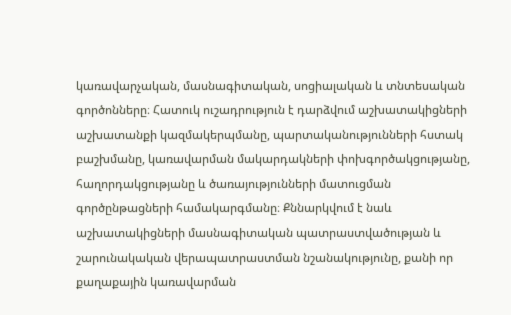կառավարչական, մասնագիտական, սոցիալական և տնտեսական գործոնները։ Հատուկ ուշադրություն է դարձվում աշխատակիցների աշխատանքի կազմակերպմանը, պարտականությունների հստակ բաշխմանը, կառավարման մակարդակների փոխգործակցությանը, հաղորդակցությանը և ծառայությունների մատուցման գործընթացների համակարգմանը։ Քննարկվում է նաև աշխատակիցների մասնագիտական պատրաստվածության և շարունակական վերապատրաստման նշանակությունը, քանի որ քաղաքային կառավարման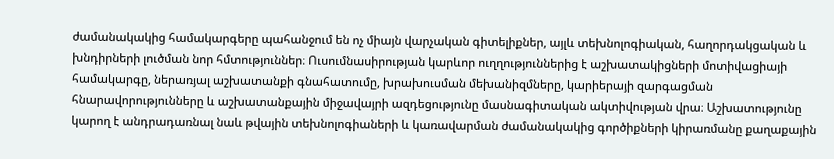ժամանակակից համակարգերը պահանջում են ոչ միայն վարչական գիտելիքներ, այլև տեխնոլոգիական, հաղորդակցական և խնդիրների լուծման նոր հմտություններ։ Ուսումնասիրության կարևոր ուղղություններից է աշխատակիցների մոտիվացիայի համակարգը, ներառյալ աշխատանքի գնահատումը, խրախուսման մեխանիզմները, կարիերայի զարգացման հնարավորությունները և աշխատանքային միջավայրի ազդեցությունը մասնագիտական ակտիվության վրա։ Աշխատությունը կարող է անդրադառնալ նաև թվային տեխնոլոգիաների և կառավարման ժամանակակից գործիքների կիրառմանը քաղաքային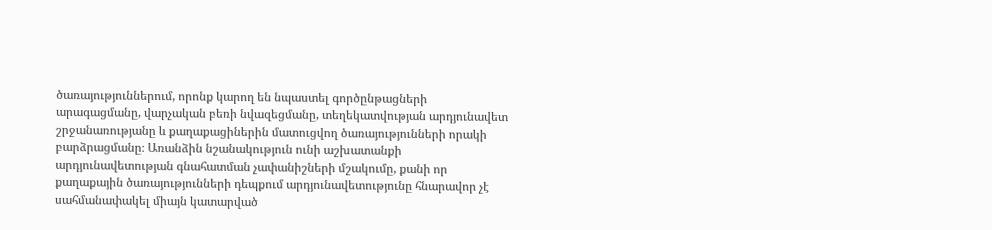ծառայություններում, որոնք կարող են նպաստել գործընթացների արագացմանը, վարչական բեռի նվազեցմանը, տեղեկատվության արդյունավետ շրջանառությանը և քաղաքացիներին մատուցվող ծառայությունների որակի բարձրացմանը։ Առանձին նշանակություն ունի աշխատանքի արդյունավետության գնահատման չափանիշների մշակումը, քանի որ քաղաքային ծառայությունների դեպքում արդյունավետությունը հնարավոր չէ սահմանափակել միայն կատարված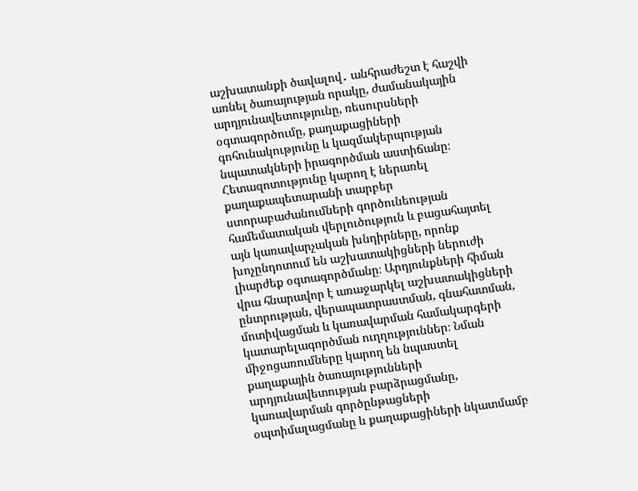աշխատանքի ծավալով․ անհրաժեշտ է հաշվի առնել ծառայության որակը, ժամանակային արդյունավետությունը, ռեսուրսների օգտագործումը, քաղաքացիների գոհունակությունը և կազմակերպության նպատակների իրագործման աստիճանը։ Հետազոտությունը կարող է ներառել քաղաքապետարանի տարբեր ստորաբաժանումների գործունեության համեմատական վերլուծություն և բացահայտել այն կառավարչական խնդիրները, որոնք խոչընդոտում են աշխատակիցների ներուժի լիարժեք օգտագործմանը։ Արդյունքների հիման վրա հնարավոր է առաջարկել աշխատակիցների ընտրության, վերապատրաստման, գնահատման, մոտիվացման և կառավարման համակարգերի կատարելագործման ուղղություններ։ Նման միջոցառումները կարող են նպաստել քաղաքային ծառայությունների արդյունավետության բարձրացմանը, կառավարման գործընթացների օպտիմալացմանը և քաղաքացիների նկատմամբ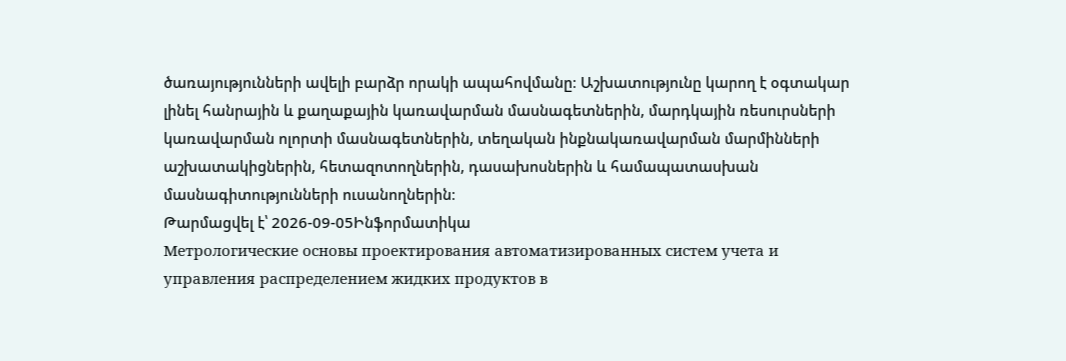ծառայությունների ավելի բարձր որակի ապահովմանը։ Աշխատությունը կարող է օգտակար լինել հանրային և քաղաքային կառավարման մասնագետներին, մարդկային ռեսուրսների կառավարման ոլորտի մասնագետներին, տեղական ինքնակառավարման մարմինների աշխատակիցներին, հետազոտողներին, դասախոսներին և համապատասխան մասնագիտությունների ուսանողներին։
Թարմացվել է՝ 2026-09-05Ինֆորմատիկա
Метрологические основы проектирования автоматизированных систем учета и управления распределением жидких продуктов в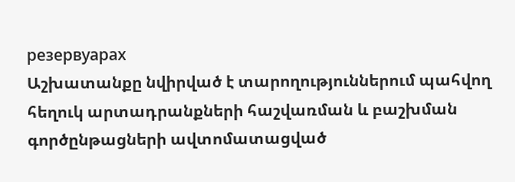резервуарах
Աշխատանքը նվիրված է տարողություններում պահվող հեղուկ արտադրանքների հաշվառման և բաշխման գործընթացների ավտոմատացված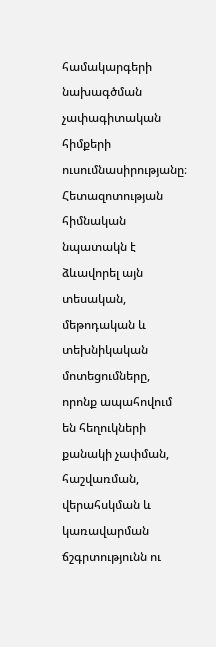համակարգերի նախագծման չափագիտական հիմքերի ուսումնասիրությանը։ Հետազոտության հիմնական նպատակն է ձևավորել այն տեսական, մեթոդական և տեխնիկական մոտեցումները, որոնք ապահովում են հեղուկների քանակի չափման, հաշվառման, վերահսկման և կառավարման ճշգրտությունն ու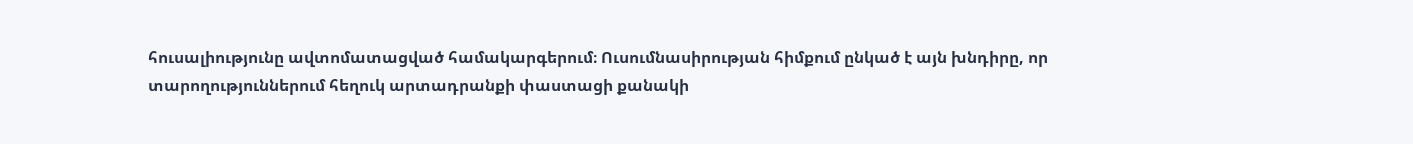հուսալիությունը ավտոմատացված համակարգերում։ Ուսումնասիրության հիմքում ընկած է այն խնդիրը, որ տարողություններում հեղուկ արտադրանքի փաստացի քանակի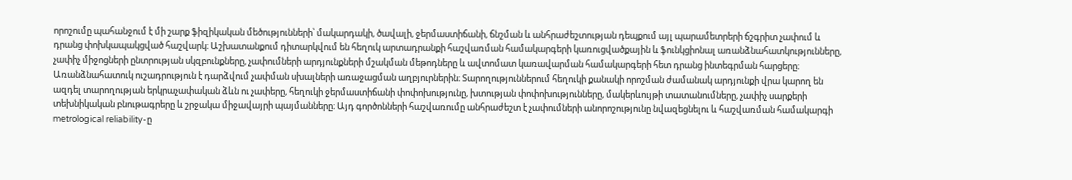որոշումը պահանջում է մի շարք ֆիզիկական մեծությունների՝ մակարդակի, ծավալի, ջերմաստիճանի, ճնշման և անհրաժեշտության դեպքում այլ պարամետրերի ճշգրիտ չափում և դրանց փոխկապակցված հաշվարկ։ Աշխատանքում դիտարկվում են հեղուկ արտադրանքի հաշվառման համակարգերի կառուցվածքային և ֆունկցիոնալ առանձնահատկությունները, չափիչ միջոցների ընտրության սկզբունքները, չափումների արդյունքների մշակման մեթոդները և ավտոմատ կառավարման համակարգերի հետ դրանց ինտեգրման հարցերը։ Առանձնահատուկ ուշադրություն է դարձվում չափման սխալների առաջացման աղբյուրներին։ Տարողություններում հեղուկի քանակի որոշման ժամանակ արդյունքի վրա կարող են ազդել տարողության երկրաչափական ձևն ու չափերը, հեղուկի ջերմաստիճանի փոփոխությունը, խտության փոփոխությունները, մակերևույթի տատանումները, չափիչ սարքերի տեխնիկական բնութագրերը և շրջակա միջավայրի պայմանները։ Այդ գործոնների հաշվառումը անհրաժեշտ է չափումների անորոշությունը նվազեցնելու և հաշվառման համակարգի metrological reliability-ը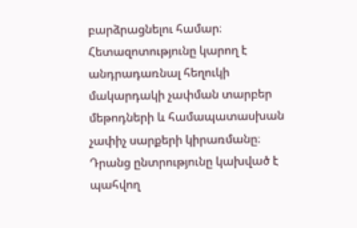բարձրացնելու համար։ Հետազոտությունը կարող է անդրադառնալ հեղուկի մակարդակի չափման տարբեր մեթոդների և համապատասխան չափիչ սարքերի կիրառմանը։ Դրանց ընտրությունը կախված է պահվող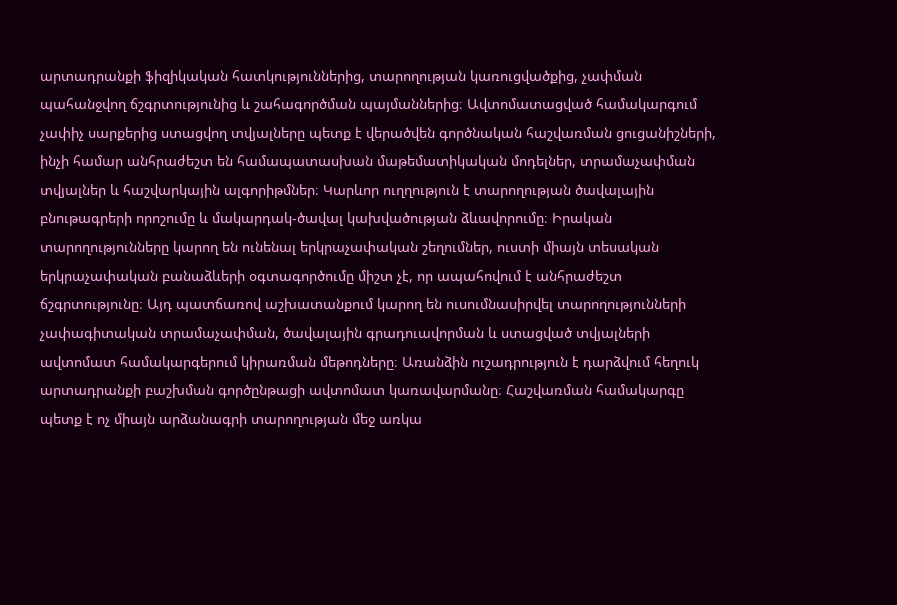արտադրանքի ֆիզիկական հատկություններից, տարողության կառուցվածքից, չափման պահանջվող ճշգրտությունից և շահագործման պայմաններից։ Ավտոմատացված համակարգում չափիչ սարքերից ստացվող տվյալները պետք է վերածվեն գործնական հաշվառման ցուցանիշների, ինչի համար անհրաժեշտ են համապատասխան մաթեմատիկական մոդելներ, տրամաչափման տվյալներ և հաշվարկային ալգորիթմներ։ Կարևոր ուղղություն է տարողության ծավալային բնութագրերի որոշումը և մակարդակ-ծավալ կախվածության ձևավորումը։ Իրական տարողությունները կարող են ունենալ երկրաչափական շեղումներ, ուստի միայն տեսական երկրաչափական բանաձևերի օգտագործումը միշտ չէ, որ ապահովում է անհրաժեշտ ճշգրտությունը։ Այդ պատճառով աշխատանքում կարող են ուսումնասիրվել տարողությունների չափագիտական տրամաչափման, ծավալային գրադուավորման և ստացված տվյալների ավտոմատ համակարգերում կիրառման մեթոդները։ Առանձին ուշադրություն է դարձվում հեղուկ արտադրանքի բաշխման գործընթացի ավտոմատ կառավարմանը։ Հաշվառման համակարգը պետք է ոչ միայն արձանագրի տարողության մեջ առկա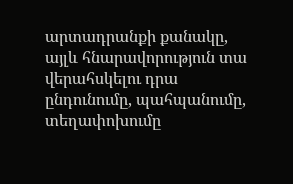արտադրանքի քանակը, այլև հնարավորություն տա վերահսկելու դրա ընդունումը, պահպանումը, տեղափոխումը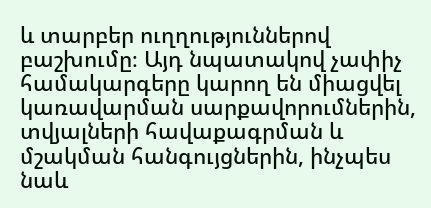և տարբեր ուղղություններով բաշխումը։ Այդ նպատակով չափիչ համակարգերը կարող են միացվել կառավարման սարքավորումներին, տվյալների հավաքագրման և մշակման հանգույցներին, ինչպես նաև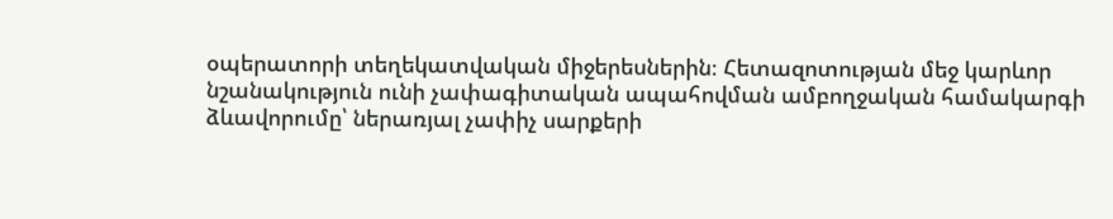օպերատորի տեղեկատվական միջերեսներին։ Հետազոտության մեջ կարևոր նշանակություն ունի չափագիտական ապահովման ամբողջական համակարգի ձևավորումը՝ ներառյալ չափիչ սարքերի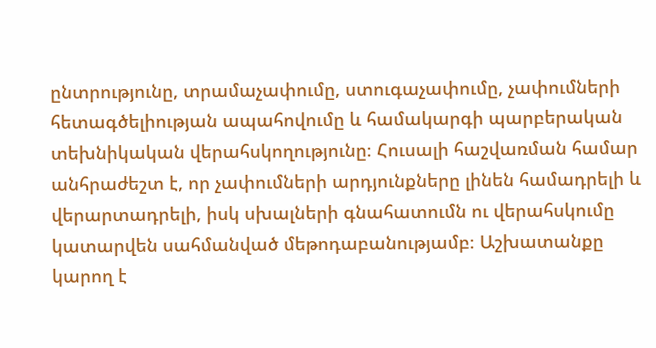ընտրությունը, տրամաչափումը, ստուգաչափումը, չափումների հետագծելիության ապահովումը և համակարգի պարբերական տեխնիկական վերահսկողությունը։ Հուսալի հաշվառման համար անհրաժեշտ է, որ չափումների արդյունքները լինեն համադրելի և վերարտադրելի, իսկ սխալների գնահատումն ու վերահսկումը կատարվեն սահմանված մեթոդաբանությամբ։ Աշխատանքը կարող է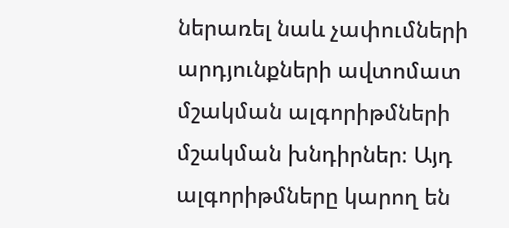ներառել նաև չափումների արդյունքների ավտոմատ մշակման ալգորիթմների մշակման խնդիրներ։ Այդ ալգորիթմները կարող են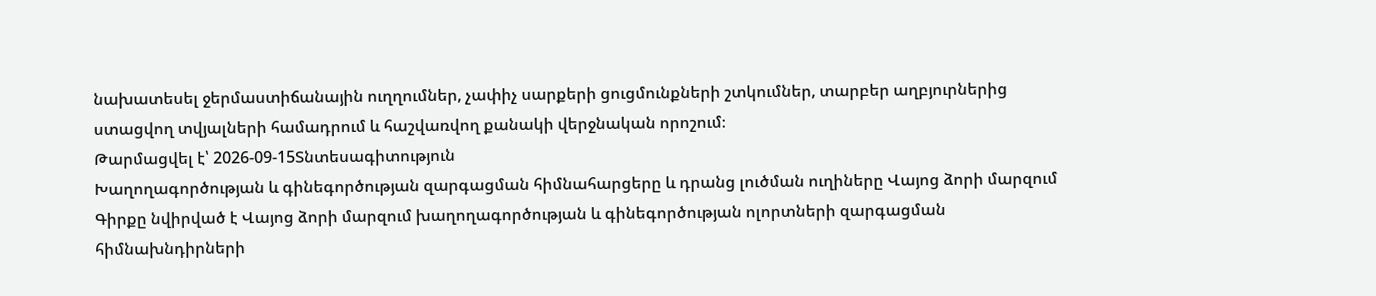նախատեսել ջերմաստիճանային ուղղումներ, չափիչ սարքերի ցուցմունքների շտկումներ, տարբեր աղբյուրներից ստացվող տվյալների համադրում և հաշվառվող քանակի վերջնական որոշում։
Թարմացվել է՝ 2026-09-15Տնտեսագիտություն
Խաղողագործության և գինեգործության զարգացման հիմնահարցերը և դրանց լուծման ուղիները Վայոց ձորի մարզում
Գիրքը նվիրված է Վայոց ձորի մարզում խաղողագործության և գինեգործության ոլորտների զարգացման հիմնախնդիրների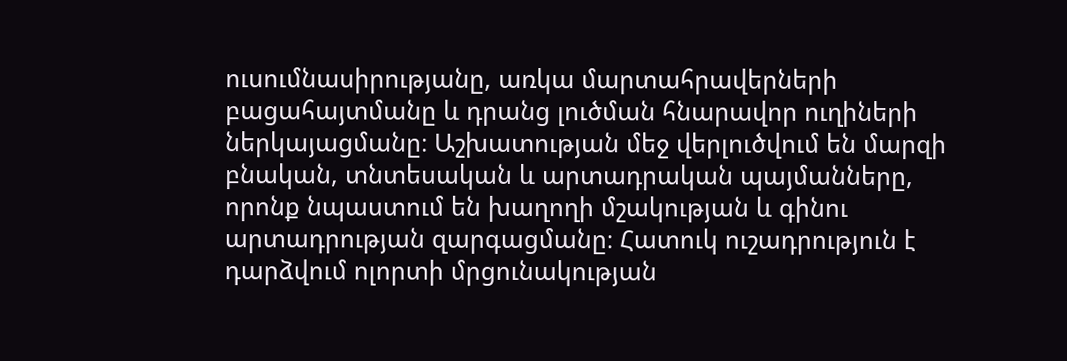ուսումնասիրությանը, առկա մարտահրավերների բացահայտմանը և դրանց լուծման հնարավոր ուղիների ներկայացմանը։ Աշխատության մեջ վերլուծվում են մարզի բնական, տնտեսական և արտադրական պայմանները, որոնք նպաստում են խաղողի մշակության և գինու արտադրության զարգացմանը։ Հատուկ ուշադրություն է դարձվում ոլորտի մրցունակության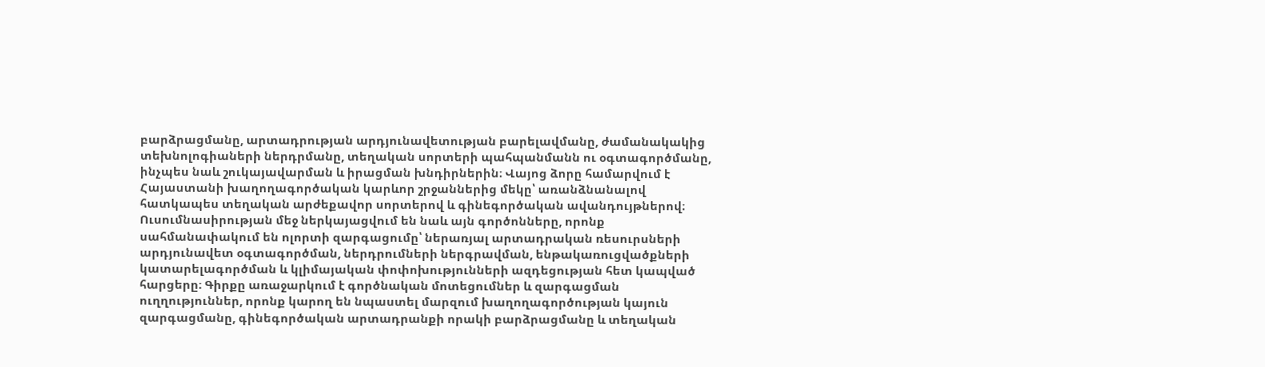բարձրացմանը, արտադրության արդյունավետության բարելավմանը, ժամանակակից տեխնոլոգիաների ներդրմանը, տեղական սորտերի պահպանմանն ու օգտագործմանը, ինչպես նաև շուկայավարման և իրացման խնդիրներին։ Վայոց ձորը համարվում է Հայաստանի խաղողագործական կարևոր շրջաններից մեկը՝ առանձնանալով հատկապես տեղական արժեքավոր սորտերով և գինեգործական ավանդույթներով։ Ուսումնասիրության մեջ ներկայացվում են նաև այն գործոնները, որոնք սահմանափակում են ոլորտի զարգացումը՝ ներառյալ արտադրական ռեսուրսների արդյունավետ օգտագործման, ներդրումների ներգրավման, ենթակառուցվածքների կատարելագործման և կլիմայական փոփոխությունների ազդեցության հետ կապված հարցերը։ Գիրքը առաջարկում է գործնական մոտեցումներ և զարգացման ուղղություններ, որոնք կարող են նպաստել մարզում խաղողագործության կայուն զարգացմանը, գինեգործական արտադրանքի որակի բարձրացմանը և տեղական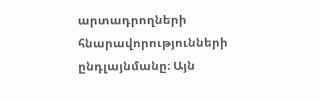արտադրողների հնարավորությունների ընդլայնմանը։ Այն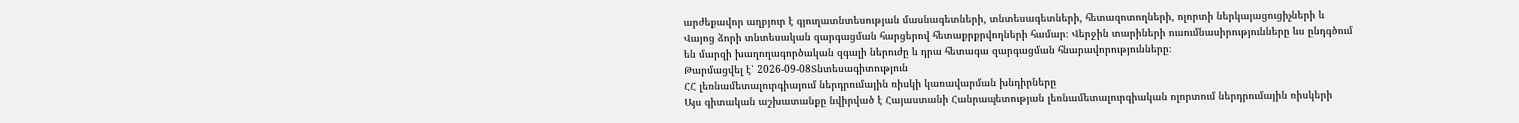արժեքավոր աղբյուր է գյուղատնտեսության մասնագետների, տնտեսագետների, հետազոտողների, ոլորտի ներկայացուցիչների և Վայոց ձորի տնտեսական զարգացման հարցերով հետաքրքրվողների համար։ Վերջին տարիների ուսումնասիրությունները ևս ընդգծում են մարզի խաղողագործական զգալի ներուժը և դրա հետագա զարգացման հնարավորությունները։
Թարմացվել է՝ 2026-09-08Տնտեսագիտություն
ՀՀ լեռնամետալուրգիայում ներդրումային ռիսկի կառավարման խնդիրները
Այս գիտական աշխատանքը նվիրված է Հայաստանի Հանրապետության լեռնամետալուրգիական ոլորտում ներդրումային ռիսկերի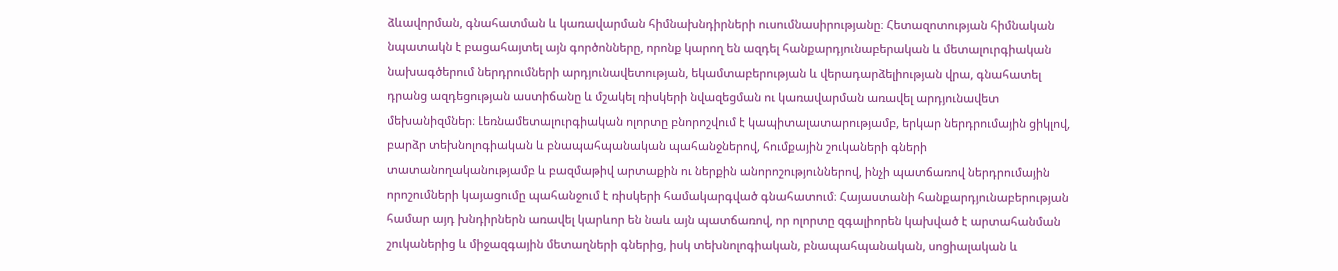ձևավորման, գնահատման և կառավարման հիմնախնդիրների ուսումնասիրությանը։ Հետազոտության հիմնական նպատակն է բացահայտել այն գործոնները, որոնք կարող են ազդել հանքարդյունաբերական և մետալուրգիական նախագծերում ներդրումների արդյունավետության, եկամտաբերության և վերադարձելիության վրա, գնահատել դրանց ազդեցության աստիճանը և մշակել ռիսկերի նվազեցման ու կառավարման առավել արդյունավետ մեխանիզմներ։ Լեռնամետալուրգիական ոլորտը բնորոշվում է կապիտալատարությամբ, երկար ներդրումային ցիկլով, բարձր տեխնոլոգիական և բնապահպանական պահանջներով, հումքային շուկաների գների տատանողականությամբ և բազմաթիվ արտաքին ու ներքին անորոշություններով, ինչի պատճառով ներդրումային որոշումների կայացումը պահանջում է ռիսկերի համակարգված գնահատում։ Հայաստանի հանքարդյունաբերության համար այդ խնդիրներն առավել կարևոր են նաև այն պատճառով, որ ոլորտը զգալիորեն կախված է արտահանման շուկաներից և միջազգային մետաղների գներից, իսկ տեխնոլոգիական, բնապահպանական, սոցիալական և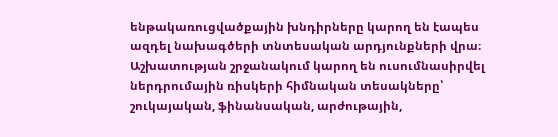ենթակառուցվածքային խնդիրները կարող են էապես ազդել նախագծերի տնտեսական արդյունքների վրա։ Աշխատության շրջանակում կարող են ուսումնասիրվել ներդրումային ռիսկերի հիմնական տեսակները՝ շուկայական, ֆինանսական, արժութային,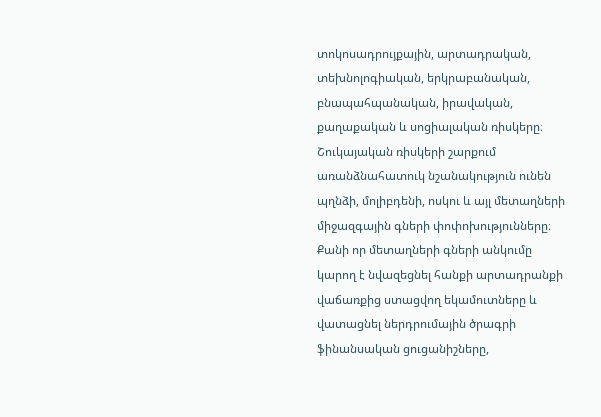տոկոսադրույքային, արտադրական, տեխնոլոգիական, երկրաբանական, բնապահպանական, իրավական, քաղաքական և սոցիալական ռիսկերը։ Շուկայական ռիսկերի շարքում առանձնահատուկ նշանակություն ունեն պղնձի, մոլիբդենի, ոսկու և այլ մետաղների միջազգային գների փոփոխությունները։ Քանի որ մետաղների գների անկումը կարող է նվազեցնել հանքի արտադրանքի վաճառքից ստացվող եկամուտները և վատացնել ներդրումային ծրագրի ֆինանսական ցուցանիշները,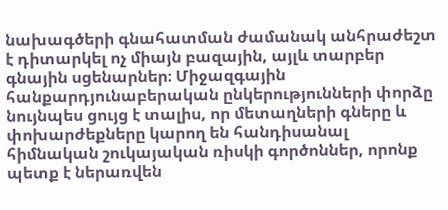նախագծերի գնահատման ժամանակ անհրաժեշտ է դիտարկել ոչ միայն բազային, այլև տարբեր գնային սցենարներ։ Միջազգային հանքարդյունաբերական ընկերությունների փորձը նույնպես ցույց է տալիս, որ մետաղների գները և փոխարժեքները կարող են հանդիսանալ հիմնական շուկայական ռիսկի գործոններ, որոնք պետք է ներառվեն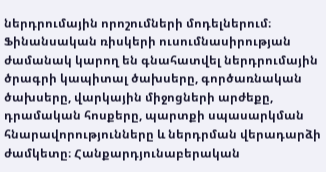ներդրումային որոշումների մոդելներում։ Ֆինանսական ռիսկերի ուսումնասիրության ժամանակ կարող են գնահատվել ներդրումային ծրագրի կապիտալ ծախսերը, գործառնական ծախսերը, վարկային միջոցների արժեքը, դրամական հոսքերը, պարտքի սպասարկման հնարավորությունները և ներդրման վերադարձի ժամկետը։ Հանքարդյունաբերական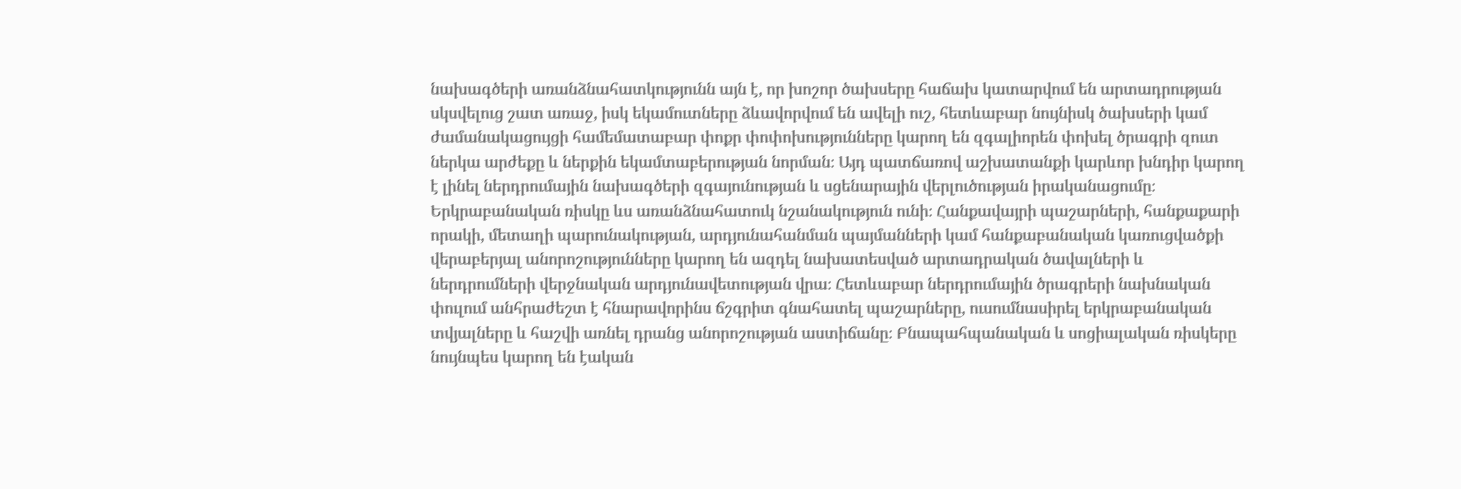նախագծերի առանձնահատկությունն այն է, որ խոշոր ծախսերը հաճախ կատարվում են արտադրության սկսվելուց շատ առաջ, իսկ եկամուտները ձևավորվում են ավելի ուշ, հետևաբար նույնիսկ ծախսերի կամ ժամանակացույցի համեմատաբար փոքր փոփոխությունները կարող են զգալիորեն փոխել ծրագրի զուտ ներկա արժեքը և ներքին եկամտաբերության նորման։ Այդ պատճառով աշխատանքի կարևոր խնդիր կարող է լինել ներդրումային նախագծերի զգայունության և սցենարային վերլուծության իրականացումը։ Երկրաբանական ռիսկը ևս առանձնահատուկ նշանակություն ունի։ Հանքավայրի պաշարների, հանքաքարի որակի, մետաղի պարունակության, արդյունահանման պայմանների կամ հանքաբանական կառուցվածքի վերաբերյալ անորոշությունները կարող են ազդել նախատեսված արտադրական ծավալների և ներդրումների վերջնական արդյունավետության վրա։ Հետևաբար ներդրումային ծրագրերի նախնական փուլում անհրաժեշտ է հնարավորինս ճշգրիտ գնահատել պաշարները, ուսումնասիրել երկրաբանական տվյալները և հաշվի առնել դրանց անորոշության աստիճանը։ Բնապահպանական և սոցիալական ռիսկերը նույնպես կարող են էական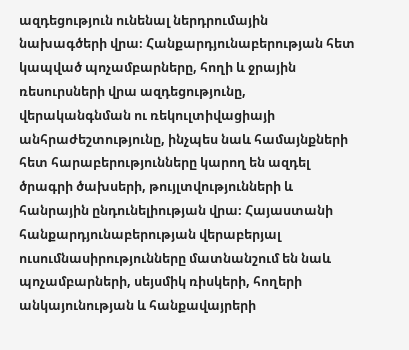ազդեցություն ունենալ ներդրումային նախագծերի վրա։ Հանքարդյունաբերության հետ կապված պոչամբարները, հողի և ջրային ռեսուրսների վրա ազդեցությունը, վերականգնման ու ռեկուլտիվացիայի անհրաժեշտությունը, ինչպես նաև համայնքների հետ հարաբերությունները կարող են ազդել ծրագրի ծախսերի, թույլտվությունների և հանրային ընդունելիության վրա։ Հայաստանի հանքարդյունաբերության վերաբերյալ ուսումնասիրությունները մատնանշում են նաև պոչամբարների, սեյսմիկ ռիսկերի, հողերի անկայունության և հանքավայրերի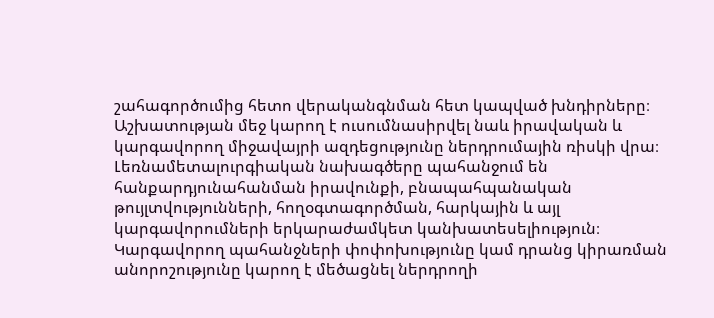շահագործումից հետո վերականգնման հետ կապված խնդիրները։ Աշխատության մեջ կարող է ուսումնասիրվել նաև իրավական և կարգավորող միջավայրի ազդեցությունը ներդրումային ռիսկի վրա։ Լեռնամետալուրգիական նախագծերը պահանջում են հանքարդյունահանման իրավունքի, բնապահպանական թույլտվությունների, հողօգտագործման, հարկային և այլ կարգավորումների երկարաժամկետ կանխատեսելիություն։ Կարգավորող պահանջների փոփոխությունը կամ դրանց կիրառման անորոշությունը կարող է մեծացնել ներդրողի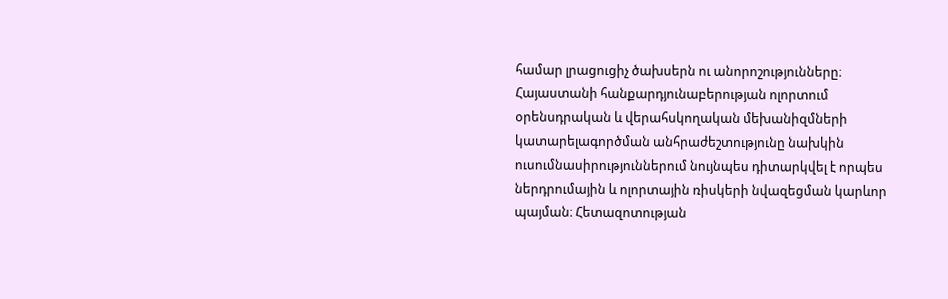համար լրացուցիչ ծախսերն ու անորոշությունները։ Հայաստանի հանքարդյունաբերության ոլորտում օրենսդրական և վերահսկողական մեխանիզմների կատարելագործման անհրաժեշտությունը նախկին ուսումնասիրություններում նույնպես դիտարկվել է որպես ներդրումային և ոլորտային ռիսկերի նվազեցման կարևոր պայման։ Հետազոտության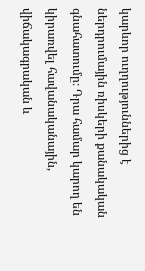կարևոր ուղղություններից է ներդրումային ռիսկերի քանակական գնահատումը։ Դրա համար կարող են կիրառվել հավանականային, վիճակագրական և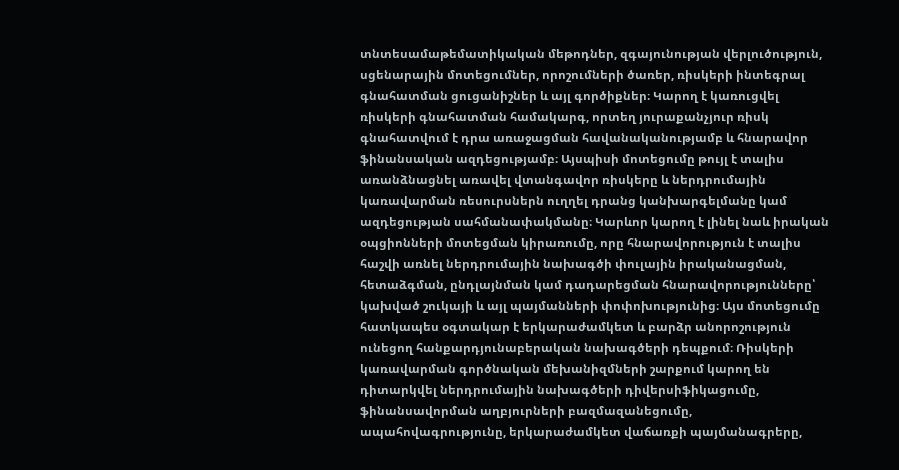տնտեսամաթեմատիկական մեթոդներ, զգայունության վերլուծություն, սցենարային մոտեցումներ, որոշումների ծառեր, ռիսկերի ինտեգրալ գնահատման ցուցանիշներ և այլ գործիքներ։ Կարող է կառուցվել ռիսկերի գնահատման համակարգ, որտեղ յուրաքանչյուր ռիսկ գնահատվում է դրա առաջացման հավանականությամբ և հնարավոր ֆինանսական ազդեցությամբ։ Այսպիսի մոտեցումը թույլ է տալիս առանձնացնել առավել վտանգավոր ռիսկերը և ներդրումային կառավարման ռեսուրսներն ուղղել դրանց կանխարգելմանը կամ ազդեցության սահմանափակմանը։ Կարևոր կարող է լինել նաև իրական օպցիոնների մոտեցման կիրառումը, որը հնարավորություն է տալիս հաշվի առնել ներդրումային նախագծի փուլային իրականացման, հետաձգման, ընդլայնման կամ դադարեցման հնարավորությունները՝ կախված շուկայի և այլ պայմանների փոփոխությունից։ Այս մոտեցումը հատկապես օգտակար է երկարաժամկետ և բարձր անորոշություն ունեցող հանքարդյունաբերական նախագծերի դեպքում։ Ռիսկերի կառավարման գործնական մեխանիզմների շարքում կարող են դիտարկվել ներդրումային նախագծերի դիվերսիֆիկացումը, ֆինանսավորման աղբյուրների բազմազանեցումը, ապահովագրությունը, երկարաժամկետ վաճառքի պայմանագրերը,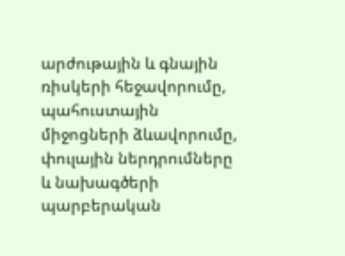արժութային և գնային ռիսկերի հեջավորումը, պահուստային միջոցների ձևավորումը, փուլային ներդրումները և նախագծերի պարբերական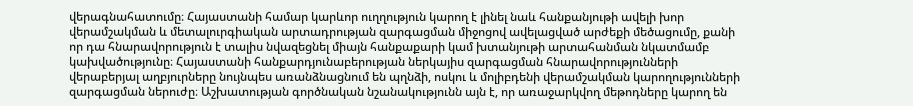վերագնահատումը։ Հայաստանի համար կարևոր ուղղություն կարող է լինել նաև հանքանյութի ավելի խոր վերամշակման և մետալուրգիական արտադրության զարգացման միջոցով ավելացված արժեքի մեծացումը, քանի որ դա հնարավորություն է տալիս նվազեցնել միայն հանքաքարի կամ խտանյութի արտահանման նկատմամբ կախվածությունը։ Հայաստանի հանքարդյունաբերության ներկայիս զարգացման հնարավորությունների վերաբերյալ աղբյուրները նույնպես առանձնացնում են պղնձի, ոսկու և մոլիբդենի վերամշակման կարողությունների զարգացման ներուժը։ Աշխատության գործնական նշանակությունն այն է, որ առաջարկվող մեթոդները կարող են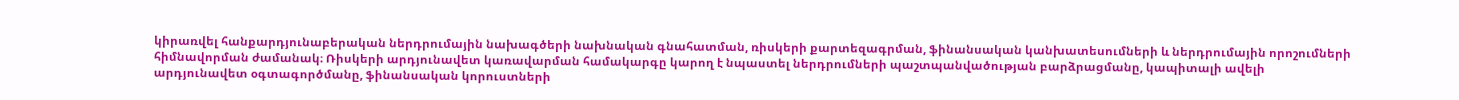կիրառվել հանքարդյունաբերական ներդրումային նախագծերի նախնական գնահատման, ռիսկերի քարտեզագրման, ֆինանսական կանխատեսումների և ներդրումային որոշումների հիմնավորման ժամանակ։ Ռիսկերի արդյունավետ կառավարման համակարգը կարող է նպաստել ներդրումների պաշտպանվածության բարձրացմանը, կապիտալի ավելի արդյունավետ օգտագործմանը, ֆինանսական կորուստների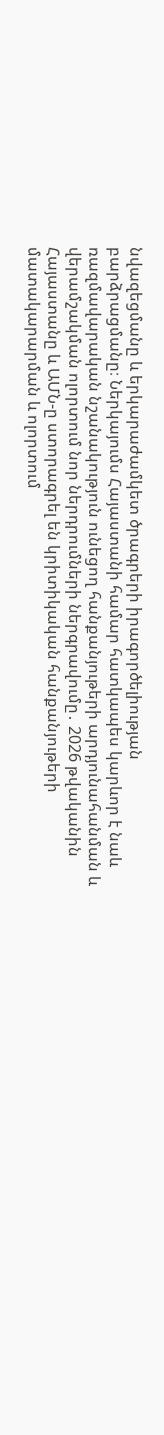նվազեցմանը և երկարաժամկետ ծրագրերի իրագործելիության բարձրացմանը։ Ներկայումս Հայաստանի համար հատկապես կարևոր է նաև ռազմավարական նշանակություն ունեցող հանքանյութերի արդյունահանման և վերամշակման ոլորտում նոր ներդրումների ներգրավումը․ 2026 թվականին Հայաստանը և ԱՄՆ-ը ստորագրել են կրիտիկական հանքանյութերի մատակարարման և ոլորտում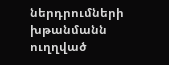ներդրումների խթանմանն ուղղված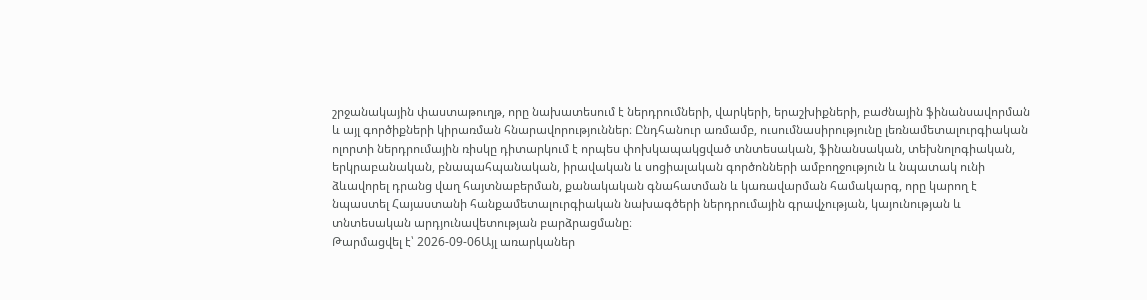շրջանակային փաստաթուղթ, որը նախատեսում է ներդրումների, վարկերի, երաշխիքների, բաժնային ֆինանսավորման և այլ գործիքների կիրառման հնարավորություններ։ Ընդհանուր առմամբ, ուսումնասիրությունը լեռնամետալուրգիական ոլորտի ներդրումային ռիսկը դիտարկում է որպես փոխկապակցված տնտեսական, ֆինանսական, տեխնոլոգիական, երկրաբանական, բնապահպանական, իրավական և սոցիալական գործոնների ամբողջություն և նպատակ ունի ձևավորել դրանց վաղ հայտնաբերման, քանակական գնահատման և կառավարման համակարգ, որը կարող է նպաստել Հայաստանի հանքամետալուրգիական նախագծերի ներդրումային գրավչության, կայունության և տնտեսական արդյունավետության բարձրացմանը։
Թարմացվել է՝ 2026-09-06Այլ առարկաներ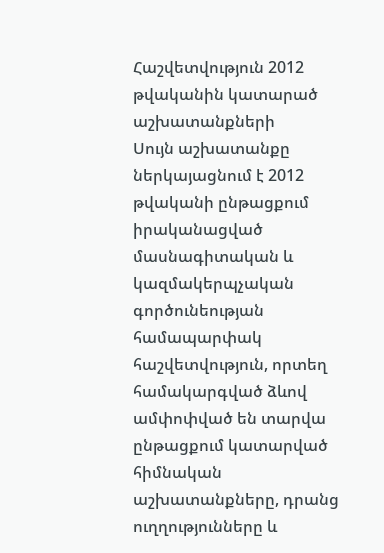Հաշվետվություն 2012 թվականին կատարած աշխատանքների
Սույն աշխատանքը ներկայացնում է 2012 թվականի ընթացքում իրականացված մասնագիտական և կազմակերպչական գործունեության համապարփակ հաշվետվություն, որտեղ համակարգված ձևով ամփոփված են տարվա ընթացքում կատարված հիմնական աշխատանքները, դրանց ուղղությունները և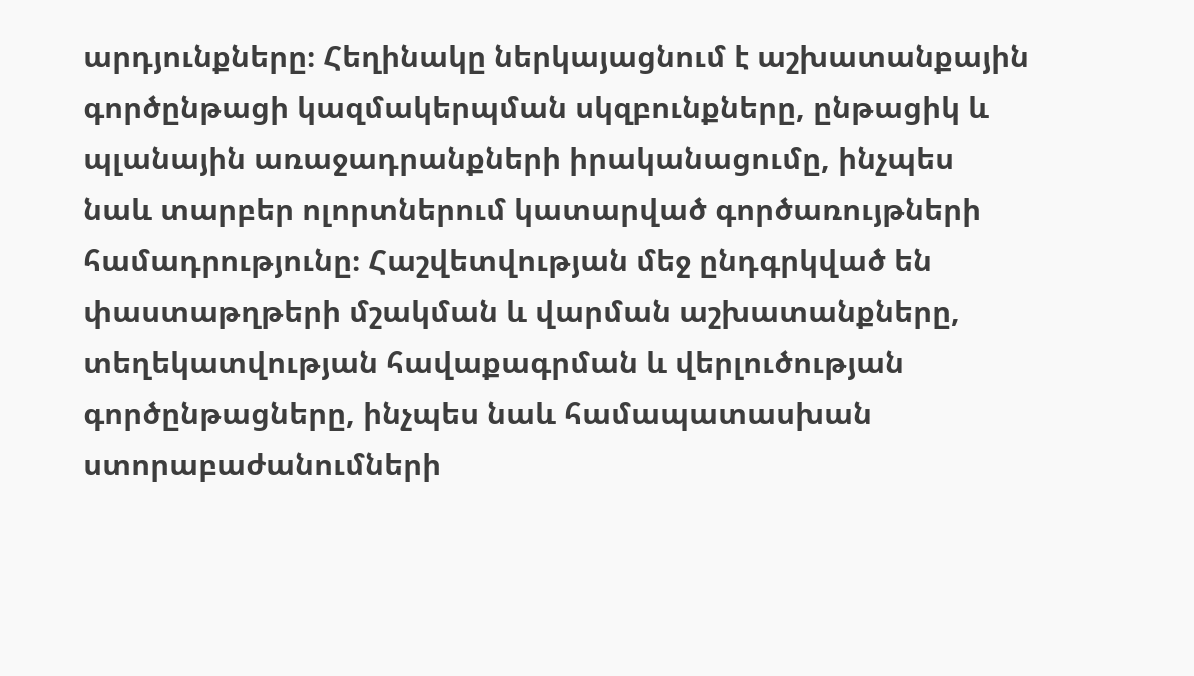արդյունքները։ Հեղինակը ներկայացնում է աշխատանքային գործընթացի կազմակերպման սկզբունքները, ընթացիկ և պլանային առաջադրանքների իրականացումը, ինչպես նաև տարբեր ոլորտներում կատարված գործառույթների համադրությունը։ Հաշվետվության մեջ ընդգրկված են փաստաթղթերի մշակման և վարման աշխատանքները, տեղեկատվության հավաքագրման և վերլուծության գործընթացները, ինչպես նաև համապատասխան ստորաբաժանումների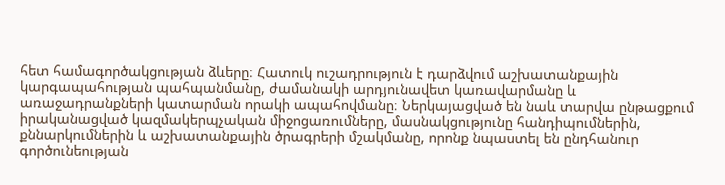հետ համագործակցության ձևերը։ Հատուկ ուշադրություն է դարձվում աշխատանքային կարգապահության պահպանմանը, ժամանակի արդյունավետ կառավարմանը և առաջադրանքների կատարման որակի ապահովմանը։ Ներկայացված են նաև տարվա ընթացքում իրականացված կազմակերպչական միջոցառումները, մասնակցությունը հանդիպումներին, քննարկումներին և աշխատանքային ծրագրերի մշակմանը, որոնք նպաստել են ընդհանուր գործունեության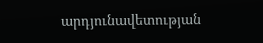արդյունավետության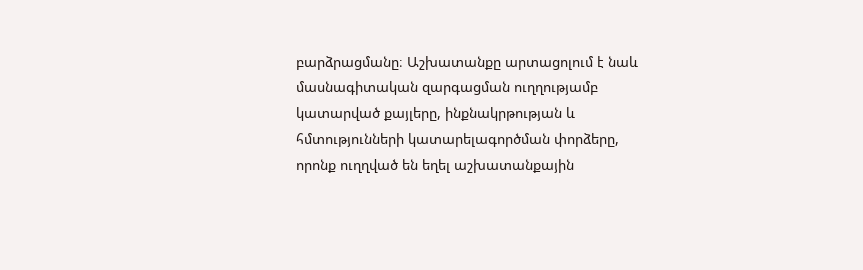բարձրացմանը։ Աշխատանքը արտացոլում է նաև մասնագիտական զարգացման ուղղությամբ կատարված քայլերը, ինքնակրթության և հմտությունների կատարելագործման փորձերը, որոնք ուղղված են եղել աշխատանքային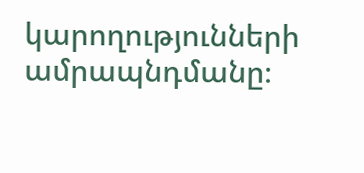կարողությունների ամրապնդմանը։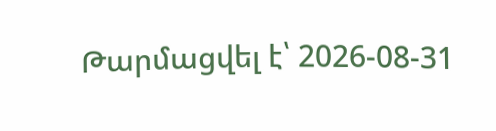Թարմացվել է՝ 2026-08-31